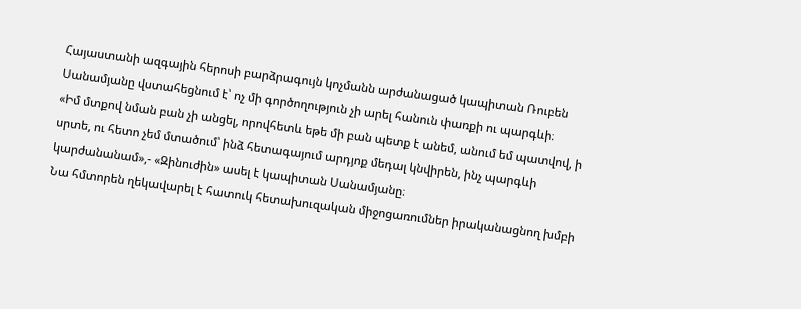Հայաստանի ազգային հերոսի բարձրագույն կոչմանն արժանացած կապիտան Ռուբեն Սանամյանը վստահեցնում է՝ ոչ մի գործողություն չի արել հանուն փառքի ու պարգևի։
«Իմ մտքով նման բան չի անցել, որովհետև եթե մի բան պետք է անեմ, անում եմ պատվով, ի սրտե, ու հետո չեմ մտածում՝ ինձ հետագայում արդյոք մեդալ կնվիրեն, ինչ պարգևի կարժանանամ»,- «Զինուժին» ասել է կապիտան Սանամյանը։
Նա հմտորեն ղեկավարել է հատուկ հետախուզական միջոցառումներ իրականացնող խմբի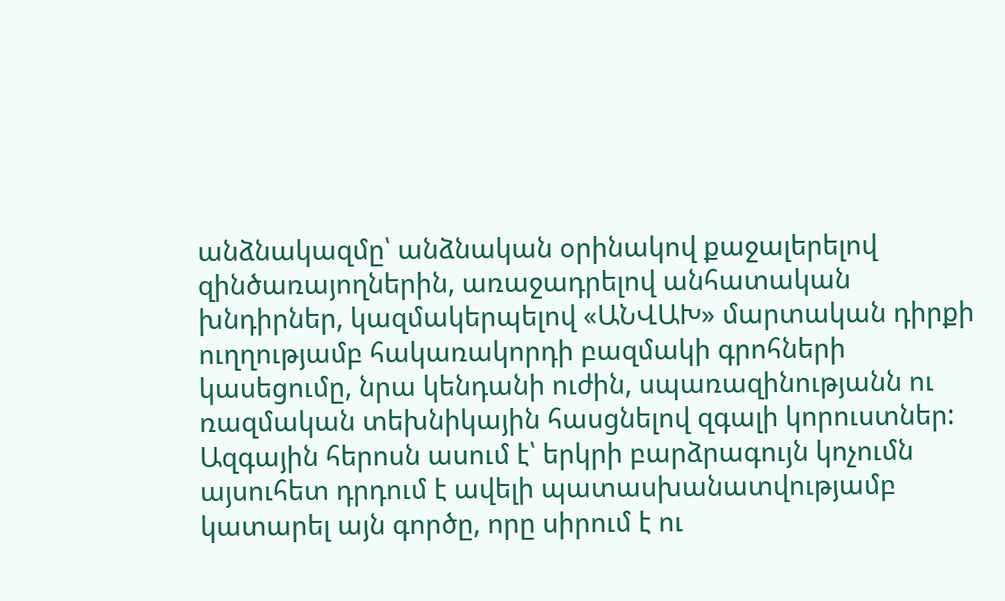անձնակազմը՝ անձնական օրինակով քաջալերելով զինծառայողներին, առաջադրելով անհատական խնդիրներ, կազմակերպելով «ԱՆՎԱԽ» մարտական դիրքի ուղղությամբ հակառակորդի բազմակի գրոհների կասեցումը, նրա կենդանի ուժին, սպառազինությանն ու ռազմական տեխնիկային հասցնելով զգալի կորուստներ:
Ազգային հերոսն ասում է՝ երկրի բարձրագույն կոչումն այսուհետ դրդում է ավելի պատասխանատվությամբ կատարել այն գործը, որը սիրում է ու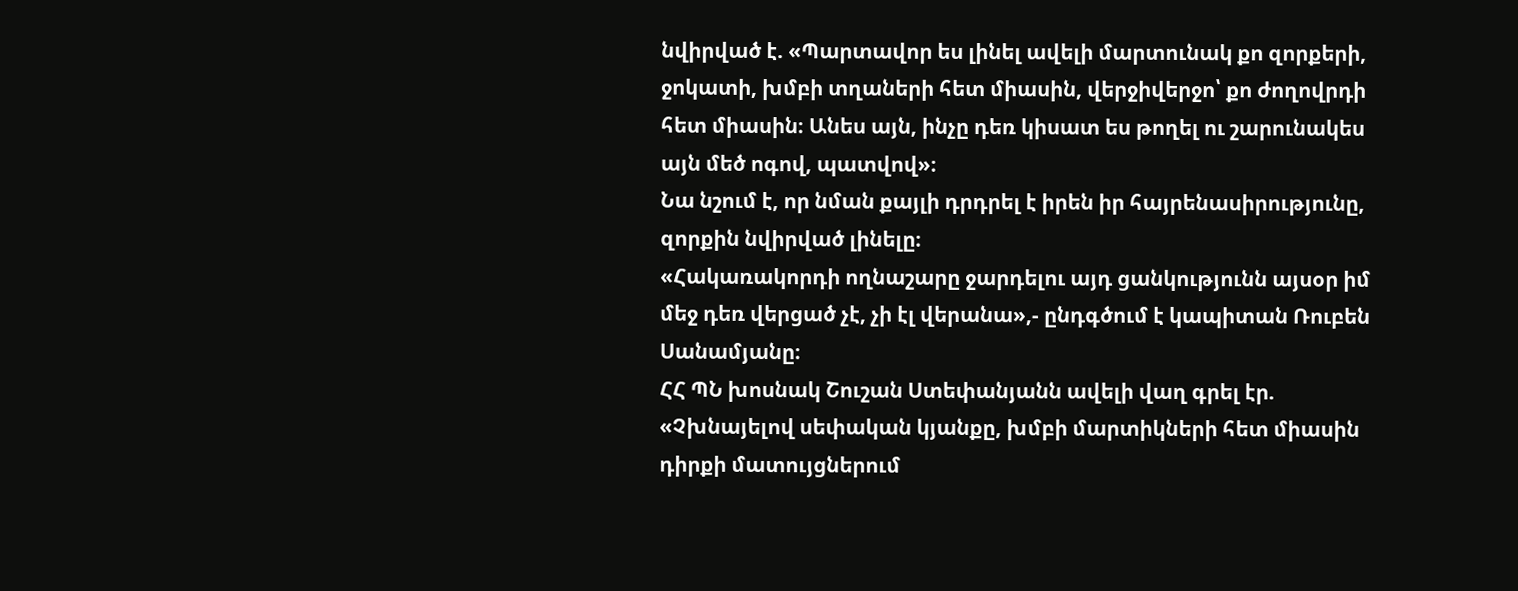նվիրված է. «Պարտավոր ես լինել ավելի մարտունակ քո զորքերի, ջոկատի, խմբի տղաների հետ միասին, վերջիվերջո՝ քո ժողովրդի հետ միասին։ Անես այն, ինչը դեռ կիսատ ես թողել ու շարունակես այն մեծ ոգով, պատվով»։
Նա նշում է, որ նման քայլի դրդրել է իրեն իր հայրենասիրությունը, զորքին նվիրված լինելը։
«Հակառակորդի ողնաշարը ջարդելու այդ ցանկությունն այսօր իմ մեջ դեռ վերցած չէ, չի էլ վերանա»,- ընդգծում է կապիտան Ռուբեն Սանամյանը։
ՀՀ ՊՆ խոսնակ Շուշան Ստեփանյանն ավելի վաղ գրել էր. «Չխնայելով սեփական կյանքը, խմբի մարտիկների հետ միասին դիրքի մատույցներում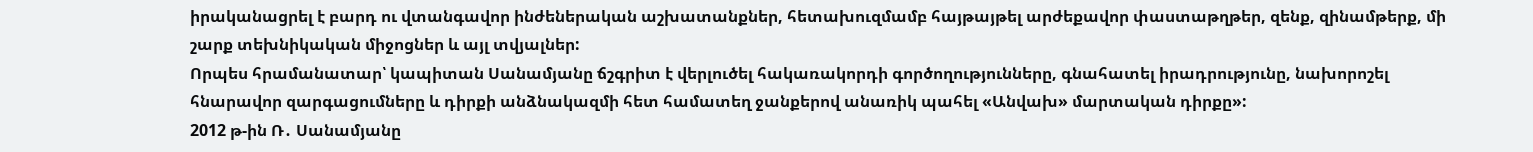իրականացրել է բարդ ու վտանգավոր ինժեներական աշխատանքներ, հետախուզմամբ հայթայթել արժեքավոր փաստաթղթեր, զենք, զինամթերք, մի շարք տեխնիկական միջոցներ և այլ տվյալներ:
Որպես հրամանատար՝ կապիտան Սանամյանը ճշգրիտ է վերլուծել հակառակորդի գործողությունները, գնահատել իրադրությունը, նախորոշել հնարավոր զարգացումները և դիրքի անձնակազմի հետ համատեղ ջանքերով անառիկ պահել «Անվախ» մարտական դիրքը»:
2012 թ-ին Ռ․ Սանամյանը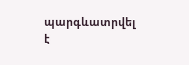պարգևատրվել է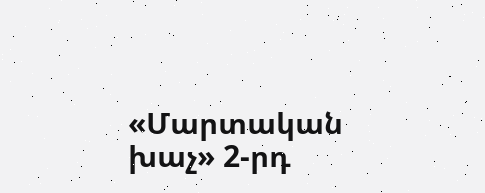«Մարտական խաչ» 2-րդ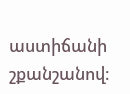աստիճանի շքանշանով։